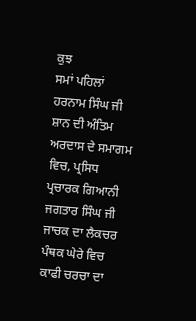ਕੁਝ
ਸਮਾਂ ਪਹਿਲਾਂ ਹਰਨਾਮ ਸਿੰਘ ਜੀ ਸ਼ਾਨ ਦੀ ਅੰਤਿਮ ਅਰਦਾਸ ਦੇ ਸਮਾਗਮ ਵਿਚ, ਪ੍ਰਸਿਧ ਪ੍ਰਚਾਰਕ ਗਿਆਨੀ
ਜਗਤਾਰ ਸਿੰਘ ਜੀ ਜਾਚਕ ਦਾ ਲੈਕਚਰ ਪੰਥਕ ਘੇਰੇ ਵਿਚ ਕਾਫੀ ਚਰਚਾ ਦਾ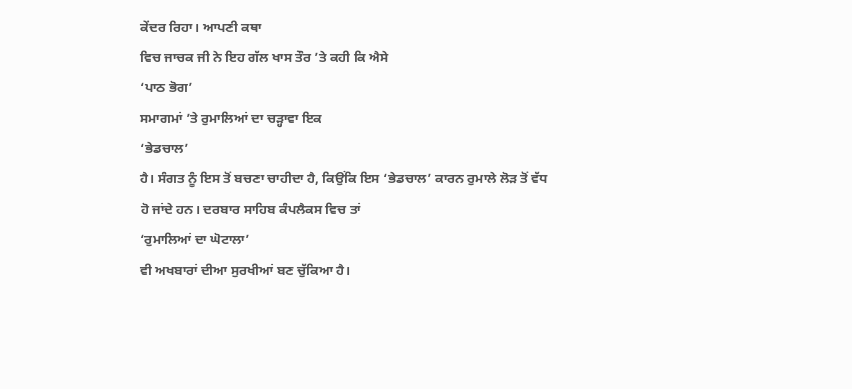ਕੇਂਦਰ ਰਿਹਾ। ਆਪਣੀ ਕਥਾ
ਵਿਚ ਜਾਚਕ ਜੀ ਨੇ ਇਹ ਗੱਲ ਖਾਸ ਤੌਰ ’ਤੇ ਕਹੀ ਕਿ ਐਸੇ
‘ਪਾਠ ਭੋਗ’
ਸਮਾਗਮਾਂ ’ਤੇ ਰੁਮਾਲਿਆਂ ਦਾ ਚੜ੍ਹਾਵਾ ਇਕ
‘ਭੇਡਚਾਲ’
ਹੈ। ਸੰਗਤ ਨੂੰ ਇਸ ਤੋਂ ਬਚਣਾ ਚਾਹੀਦਾ ਹੈ, ਕਿਉਂਕਿ ਇਸ ‘ਭੇਡਚਾਲ’ ਕਾਰਨ ਰੁਮਾਲੇ ਲੋੜ ਤੋਂ ਵੱਧ
ਹੋ ਜਾਂਦੇ ਹਨ। ਦਰਬਾਰ ਸਾਹਿਬ ਕੰਪਲੈਕਸ ਵਿਚ ਤਾਂ
‘ਰੁਮਾਲਿਆਂ ਦਾ ਘੋਟਾਲਾ’
ਵੀ ਅਖਬਾਰਾਂ ਦੀਆ ਸੁਰਖੀਆਂ ਬਣ ਚੁੱਕਿਆ ਹੈ।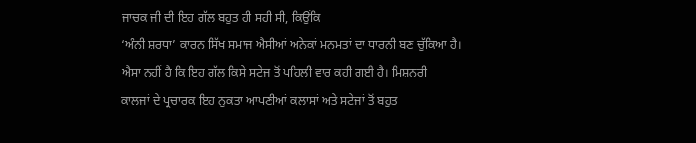ਜਾਚਕ ਜੀ ਦੀ ਇਹ ਗੱਲ ਬਹੁਤ ਹੀ ਸਹੀ ਸੀ, ਕਿਉਂਕਿ
‘ਅੰਨੀ ਸ਼ਰਧਾ’ ਕਾਰਨ ਸਿੱਖ ਸਮਾਜ ਐਸੀਆਂ ਅਨੇਕਾਂ ਮਨਮਤਾਂ ਦਾ ਧਾਰਨੀ ਬਣ ਚੁੱਕਿਆ ਹੈ।
ਐਸਾ ਨਹੀਂ ਹੈ ਕਿ ਇਹ ਗੱਲ ਕਿਸੇ ਸਟੇਜ ਤੋਂ ਪਹਿਲੀ ਵਾਰ ਕਹੀ ਗਈ ਹੈ। ਮਿਸ਼ਨਰੀ
ਕਾਲਜਾਂ ਦੇ ਪ੍ਰਚਾਰਕ ਇਹ ਨੁਕਤਾ ਆਪਣੀਆਂ ਕਲਾਸਾਂ ਅਤੇ ਸਟੇਜਾਂ ਤੋਂ ਬਹੁਤ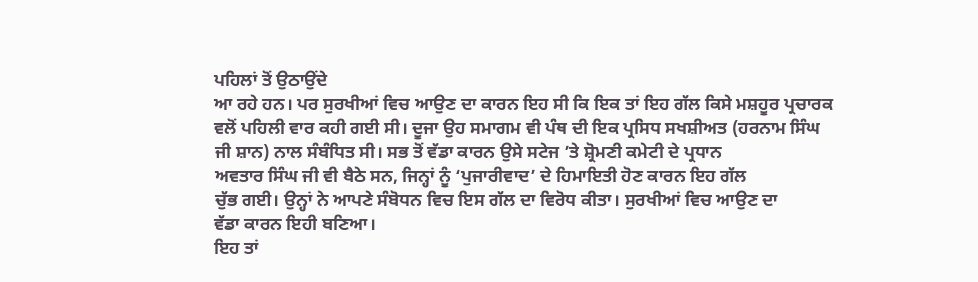ਪਹਿਲਾਂ ਤੋਂ ਉਠਾਉਂਦੇ
ਆ ਰਹੇ ਹਨ। ਪਰ ਸੁਰਖੀਆਂ ਵਿਚ ਆਉਣ ਦਾ ਕਾਰਨ ਇਹ ਸੀ ਕਿ ਇਕ ਤਾਂ ਇਹ ਗੱਲ ਕਿਸੇ ਮਸ਼ਹੂਰ ਪ੍ਰਚਾਰਕ
ਵਲੋਂ ਪਹਿਲੀ ਵਾਰ ਕਹੀ ਗਈ ਸੀ। ਦੂਜਾ ਉਹ ਸਮਾਗਮ ਵੀ ਪੰਥ ਦੀ ਇਕ ਪ੍ਰਸਿਧ ਸਖਸ਼ੀਅਤ (ਹਰਨਾਮ ਸਿੰਘ
ਜੀ ਸ਼ਾਨ) ਨਾਲ ਸੰਬੰਧਿਤ ਸੀ। ਸਭ ਤੋਂ ਵੱਡਾ ਕਾਰਨ ਉਸੇ ਸਟੇਜ ’ਤੇ ਸ਼੍ਰੋਮਣੀ ਕਮੇਟੀ ਦੇ ਪ੍ਰਧਾਨ
ਅਵਤਾਰ ਸਿੰਘ ਜੀ ਵੀ ਬੈਠੇ ਸਨ, ਜਿਨ੍ਹਾਂ ਨੂੰ ‘ਪੁਜਾਰੀਵਾਦ’ ਦੇ ਹਿਮਾਇਤੀ ਹੋਣ ਕਾਰਨ ਇਹ ਗੱਲ
ਚੁੱਭ ਗਈ। ਉਨ੍ਹਾਂ ਨੇ ਆਪਣੇ ਸੰਬੋਧਨ ਵਿਚ ਇਸ ਗੱਲ ਦਾ ਵਿਰੋਧ ਕੀਤਾ। ਸੁਰਖੀਆਂ ਵਿਚ ਆਉਣ ਦਾ
ਵੱਡਾ ਕਾਰਨ ਇਹੀ ਬਣਿਆ।
ਇਹ ਤਾਂ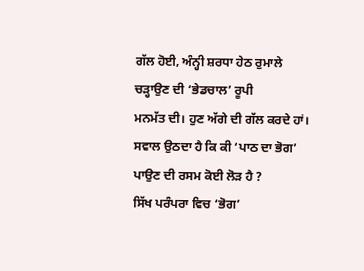ਗੱਲ ਹੋਈ, ਅੰਨ੍ਹੀ ਸ਼ਰਧਾ ਹੇਠ ਰੁਮਾਲੇ ਚੜ੍ਹਾਉਣ ਦੀ ‘ਭੇਡਚਾਲ’ ਰੂਪੀ
ਮਨਮੱਤ ਦੀ। ਹੁਣ ਅੱਗੇ ਦੀ ਗੱਲ ਕਰਦੇ ਹਾਂ।
ਸਵਾਲ ਉਠਦਾ ਹੈ ਕਿ ਕੀ ‘ਪਾਠ ਦਾ ਭੋਗ’ ਪਾਉਣ ਦੀ ਰਸਮ ਕੋਈ ਲੋੜ ਹੈ ?
ਸਿੱਖ ਪਰੰਪਰਾ ਵਿਚ ‘ਭੋਗ’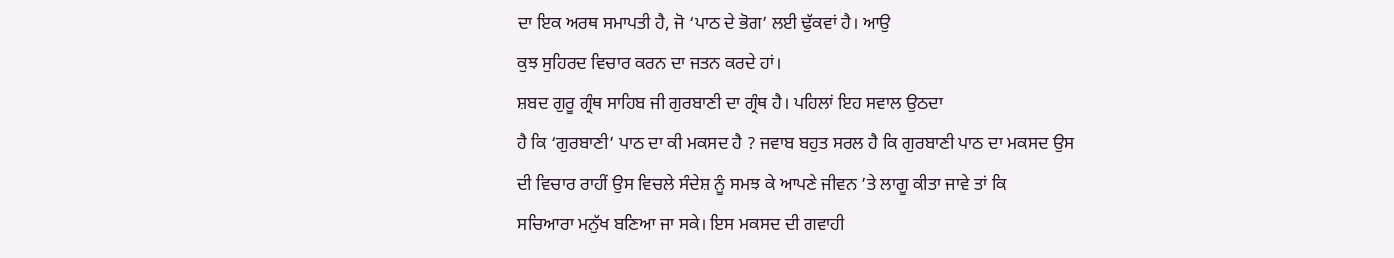ਦਾ ਇਕ ਅਰਥ ਸਮਾਪਤੀ ਹੈ, ਜੋ ‘ਪਾਠ ਦੇ ਭੋਗ’ ਲਈ ਢੁੱਕਵਾਂ ਹੈ। ਆਉ
ਕੁਝ ਸੁਹਿਰਦ ਵਿਚਾਰ ਕਰਨ ਦਾ ਜਤਨ ਕਰਦੇ ਹਾਂ।
ਸ਼ਬਦ ਗੁਰੂ ਗ੍ਰੰਥ ਸਾਹਿਬ ਜੀ ਗੁਰਬਾਣੀ ਦਾ ਗ੍ਰੰਥ ਹੈ। ਪਹਿਲਾਂ ਇਹ ਸਵਾਲ ਉਠਦਾ
ਹੈ ਕਿ ‘ਗੁਰਬਾਣੀ’ ਪਾਠ ਦਾ ਕੀ ਮਕਸਦ ਹੈ ? ਜਵਾਬ ਬਹੁਤ ਸਰਲ ਹੈ ਕਿ ਗੁਰਬਾਣੀ ਪਾਠ ਦਾ ਮਕਸਦ ਉਸ
ਦੀ ਵਿਚਾਰ ਰਾਹੀਂ ਉਸ ਵਿਚਲੇ ਸੰਦੇਸ਼ ਨੂੰ ਸਮਝ ਕੇ ਆਪਣੇ ਜੀਵਨ ’ਤੇ ਲਾਗੂ ਕੀਤਾ ਜਾਵੇ ਤਾਂ ਕਿ
ਸਚਿਆਰਾ ਮਨੁੱਖ ਬਣਿਆ ਜਾ ਸਕੇ। ਇਸ ਮਕਸਦ ਦੀ ਗਵਾਹੀ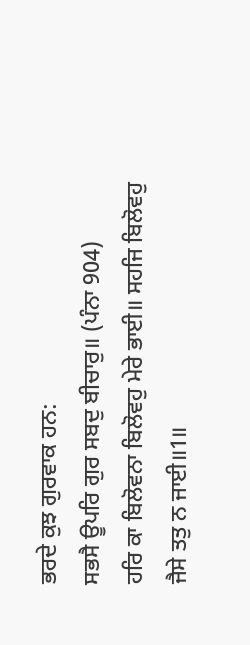ਭਰਦੇ ਕੁਝ ਗੁਰਵਾਕ ਹਨ:
ਸਭਸੈ ਊਪਰਿ ਗੁਰ ਸਬਦੁ ਬੀਚਾਰੁ॥ (ਪੰਨਾ 904)
ਹਰਿ ਕਾ ਬਿਲੋਵਨਾ ਬਿਲੋਵਹੁ ਮੇਰੇ ਭਾਈ॥ ਸਹਜਿ ਬਿਲੋਵਹੁ ਜੈਸੇ ਤਤੁ ਨ ਜਾਈ॥1॥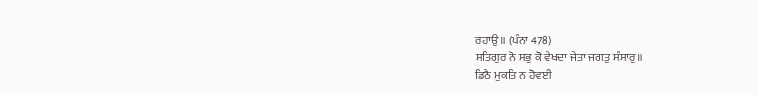ਰਹਾਉ॥ (ਪੰਨਾ 478)
ਸਤਿਗੁਰ ਨੋ ਸਭੁ ਕੋ ਵੇਖਦਾ ਜੇਤਾ ਜਗਤੁ ਸੰਸਾਰੁ॥
ਡਿਠੈ ਮੁਕਤਿ ਨ ਹੋਵਈ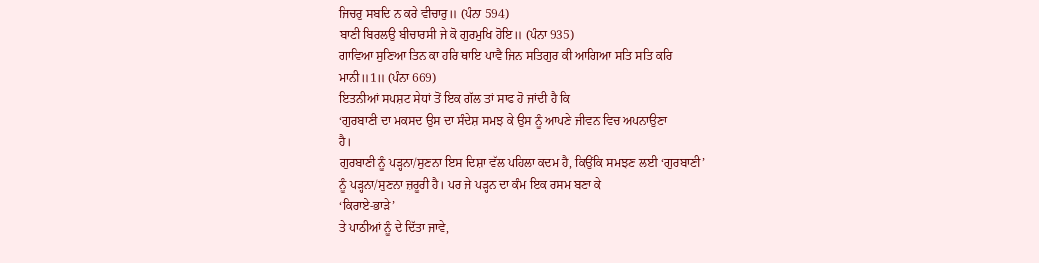ਜਿਚਰੁ ਸਬਦਿ ਨ ਕਰੇ ਵੀਚਾਰੁ॥ (ਪੰਨਾ 594)
ਬਾਣੀ ਬਿਰਲਉ ਬੀਚਾਰਸੀ ਜੇ ਕੋ ਗੁਰਮੁਖਿ ਹੋਇ॥ (ਪੰਨਾ 935)
ਗਾਵਿਆ ਸੁਣਿਆ ਤਿਨ ਕਾ ਹਰਿ ਥਾਇ ਪਾਵੈ ਜਿਨ ਸਤਿਗੁਰ ਕੀ ਆਗਿਆ ਸਤਿ ਸਤਿ ਕਰਿ
ਮਾਨੀ॥1॥ (ਪੰਨਾ 669)
ਇਤਨੀਆਂ ਸਪਸ਼ਟ ਸੇਧਾਂ ਤੋਂ ਇਕ ਗੱਲ ਤਾਂ ਸਾਫ ਹੋ ਜਾਂਦੀ ਹੈ ਕਿ
‘ਗੁਰਬਾਣੀ ਦਾ ਮਕਸਦ ਉਸ ਦਾ ਸੰਦੇਸ਼ ਸਮਝ ਕੇ ਉਸ ਨੂੰ ਆਪਣੇ ਜੀਵਨ ਵਿਚ ਅਪਨਾਉਣਾ
ਹੈ।
ਗੁਰਬਾਣੀ ਨੂੰ ਪੜ੍ਹਨਾ/ਸੁਣਨਾ ਇਸ ਦਿਸ਼ਾ ਵੱਲ ਪਹਿਲਾ ਕਦਮ ਹੈ, ਕਿਉਂਕਿ ਸਮਝਣ ਲਈ ‘ਗੁਰਬਾਣੀ’
ਨੂੰ ਪੜ੍ਹਨਾ/ਸੁਣਨਾ ਜ਼ਰੂਰੀ ਹੈ। ਪਰ ਜੇ ਪੜ੍ਹਨ ਦਾ ਕੰਮ ਇਕ ਰਸਮ ਬਣਾ ਕੇ
‘ਕਿਰਾਏ-ਭਾੜੇ’
ਤੇ ਪਾਠੀਆਂ ਨੂੰ ਦੇ ਦਿੱਤਾ ਜਾਵੇ,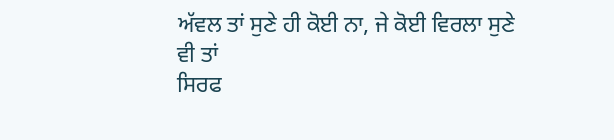ਅੱਵਲ ਤਾਂ ਸੁਣੇ ਹੀ ਕੋਈ ਨਾ, ਜੇ ਕੋਈ ਵਿਰਲਾ ਸੁਣੇ ਵੀ ਤਾਂ
ਸਿਰਫ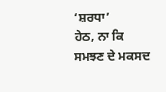‘ਸ਼ਰਧਾ’
ਹੇਠ, ਨਾ ਕਿ ਸਮਝਣ ਦੇ ਮਕਸਦ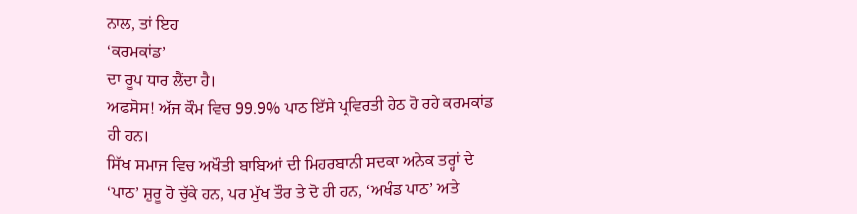ਨਾਲ, ਤਾਂ ਇਹ
‘ਕਰਮਕਾਂਡ’
ਦਾ ਰੂਪ ਧਾਰ ਲੈਂਦਾ ਹੈ।
ਅਫਸੋਸ! ਅੱਜ ਕੌਮ ਵਿਚ 99.9% ਪਾਠ ਇੱਸੇ ਪ੍ਰਵਿਰਤੀ ਹੇਠ ਹੋ ਰਹੇ ਕਰਮਕਾਂਡ
ਹੀ ਹਨ।
ਸਿੱਖ ਸਮਾਜ ਵਿਚ ਅਖੌਤੀ ਬਾਬਿਆਂ ਦੀ ਮਿਹਰਬਾਨੀ ਸਦਕਾ ਅਨੇਕ ਤਰ੍ਹਾਂ ਦੇ
‘ਪਾਠ’ ਸ਼ੁਰੂ ਹੋ ਚੁੱਕੇ ਹਨ, ਪਰ ਮੁੱਖ ਤੌਰ ਤੇ ਦੋ ਹੀ ਹਨ, ‘ਅਖੰਡ ਪਾਠ’ ਅਤੇ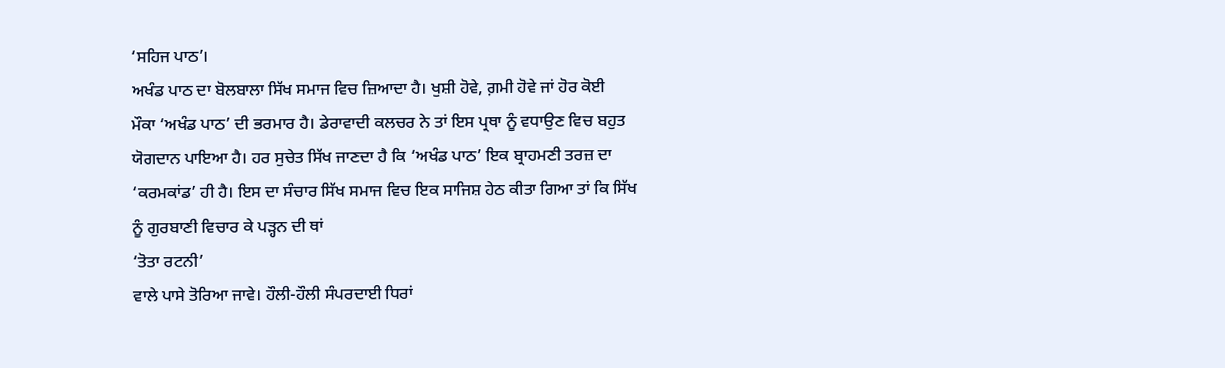‘ਸਹਿਜ ਪਾਠ’।
ਅਖੰਡ ਪਾਠ ਦਾ ਬੋਲਬਾਲਾ ਸਿੱਖ ਸਮਾਜ ਵਿਚ ਜ਼ਿਆਦਾ ਹੈ। ਖੁਸ਼ੀ ਹੋਵੇ, ਗ਼ਮੀ ਹੋਵੇ ਜਾਂ ਹੋਰ ਕੋਈ
ਮੌਕਾ ‘ਅਖੰਡ ਪਾਠ’ ਦੀ ਭਰਮਾਰ ਹੈ। ਡੇਰਾਵਾਦੀ ਕਲਚਰ ਨੇ ਤਾਂ ਇਸ ਪ੍ਰਥਾ ਨੂੰ ਵਧਾਉਣ ਵਿਚ ਬਹੁਤ
ਯੋਗਦਾਨ ਪਾਇਆ ਹੈ। ਹਰ ਸੁਚੇਤ ਸਿੱਖ ਜਾਣਦਾ ਹੈ ਕਿ ‘ਅਖੰਡ ਪਾਠ’ ਇਕ ਬ੍ਰਾਹਮਣੀ ਤਰਜ਼ ਦਾ
‘ਕਰਮਕਾਂਡ’ ਹੀ ਹੈ। ਇਸ ਦਾ ਸੰਚਾਰ ਸਿੱਖ ਸਮਾਜ ਵਿਚ ਇਕ ਸਾਜਿਸ਼ ਹੇਠ ਕੀਤਾ ਗਿਆ ਤਾਂ ਕਿ ਸਿੱਖ
ਨੂੰ ਗੁਰਬਾਣੀ ਵਿਚਾਰ ਕੇ ਪੜ੍ਹਨ ਦੀ ਥਾਂ
‘ਤੋਤਾ ਰਟਨੀ’
ਵਾਲੇ ਪਾਸੇ ਤੋਰਿਆ ਜਾਵੇ। ਹੌਲੀ-ਹੌਲੀ ਸੰਪਰਦਾਈ ਧਿਰਾਂ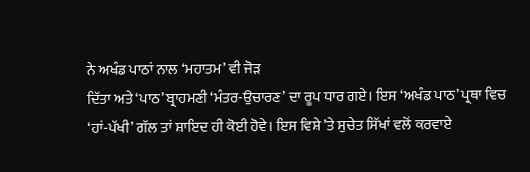ਨੇ ਅਖੰਡ ਪਾਠਾਂ ਨਾਲ ‘ਮਹਾਤਮ’ ਵੀ ਜੋੜ
ਦਿੱਤਾ ਅਤੇ ‘ਪਾਠ’ ਬ੍ਰਾਹਮਣੀ ‘ਮੰਤਰ-ਉਚਾਰਣ’ ਦਾ ਰੂਪ ਧਾਰ ਗਏ। ਇਸ ‘ਅਖੰਡ ਪਾਠ’ ਪ੍ਰਥਾ ਵਿਚ
‘ਹਾਂ-ਪੱਖੀ’ ਗੱਲ ਤਾਂ ਸ਼ਾਇਦ ਹੀ ਕੋਈ ਹੋਵੇ। ਇਸ ਵਿਸ਼ੇ ’ਤੇ ਸੁਚੇਤ ਸਿੱਖਾਂ ਵਲੋਂ ਕਰਵਾਏ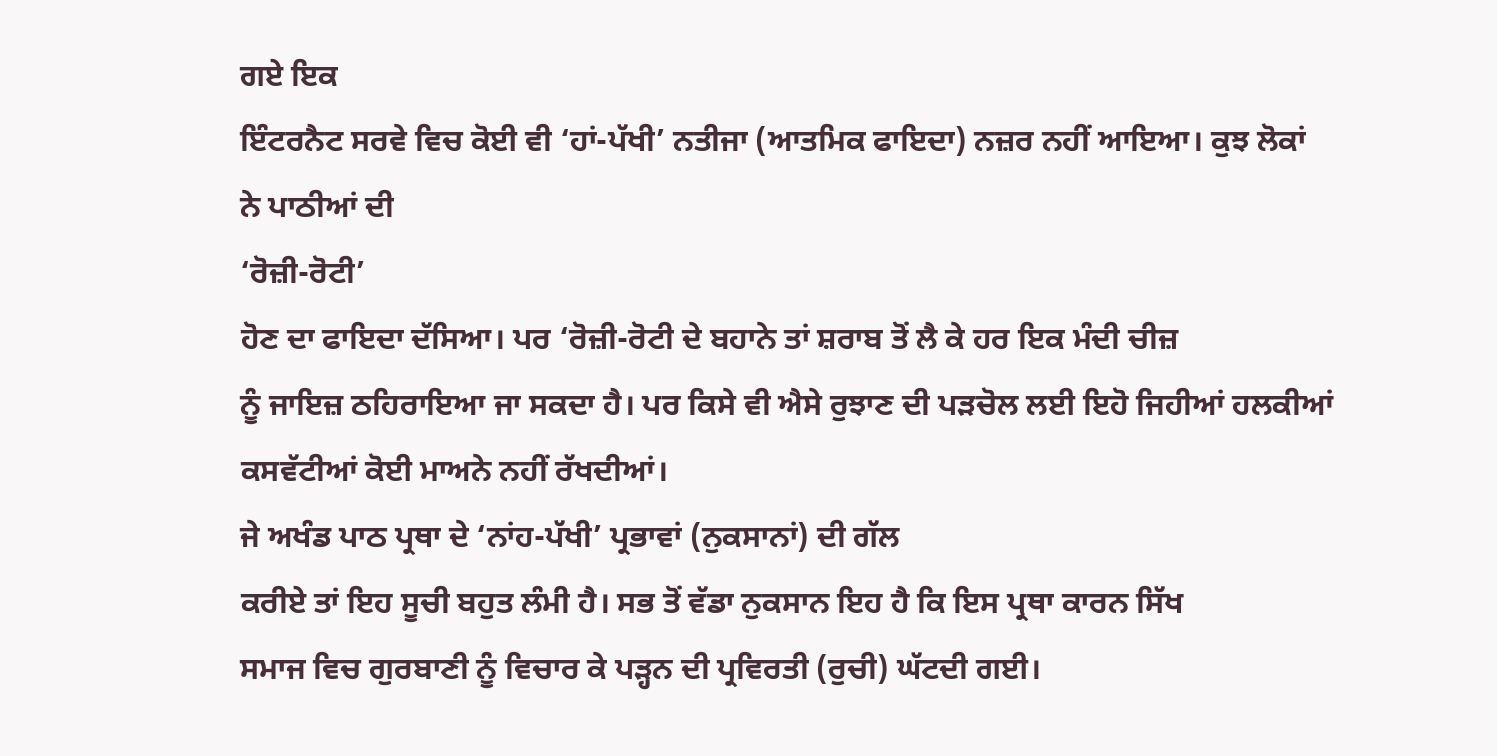ਗਏ ਇਕ
ਇੰਟਰਨੈਟ ਸਰਵੇ ਵਿਚ ਕੋਈ ਵੀ ‘ਹਾਂ-ਪੱਖੀ’ ਨਤੀਜਾ (ਆਤਮਿਕ ਫਾਇਦਾ) ਨਜ਼ਰ ਨਹੀਂ ਆਇਆ। ਕੁਝ ਲੋਕਾਂ
ਨੇ ਪਾਠੀਆਂ ਦੀ
‘ਰੋਜ਼ੀ-ਰੋਟੀ’
ਹੋਣ ਦਾ ਫਾਇਦਾ ਦੱਸਿਆ। ਪਰ ‘ਰੋਜ਼ੀ-ਰੋਟੀ ਦੇ ਬਹਾਨੇ ਤਾਂ ਸ਼ਰਾਬ ਤੋਂ ਲੈ ਕੇ ਹਰ ਇਕ ਮੰਦੀ ਚੀਜ਼
ਨੂੰ ਜਾਇਜ਼ ਠਹਿਰਾਇਆ ਜਾ ਸਕਦਾ ਹੈ। ਪਰ ਕਿਸੇ ਵੀ ਐਸੇ ਰੁਝਾਣ ਦੀ ਪੜਚੋਲ ਲਈ ਇਹੋ ਜਿਹੀਆਂ ਹਲਕੀਆਂ
ਕਸਵੱਟੀਆਂ ਕੋਈ ਮਾਅਨੇ ਨਹੀਂ ਰੱਖਦੀਆਂ।
ਜੇ ਅਖੰਡ ਪਾਠ ਪ੍ਰਥਾ ਦੇ ‘ਨਾਂਹ-ਪੱਖੀ’ ਪ੍ਰਭਾਵਾਂ (ਨੁਕਸਾਨਾਂ) ਦੀ ਗੱਲ
ਕਰੀਏ ਤਾਂ ਇਹ ਸੂਚੀ ਬਹੁਤ ਲੰਮੀ ਹੈ। ਸਭ ਤੋਂ ਵੱਡਾ ਨੁਕਸਾਨ ਇਹ ਹੈ ਕਿ ਇਸ ਪ੍ਰਥਾ ਕਾਰਨ ਸਿੱਖ
ਸਮਾਜ ਵਿਚ ਗੁਰਬਾਣੀ ਨੂੰ ਵਿਚਾਰ ਕੇ ਪੜ੍ਹਨ ਦੀ ਪ੍ਰਵਿਰਤੀ (ਰੁਚੀ) ਘੱਟਦੀ ਗਈ।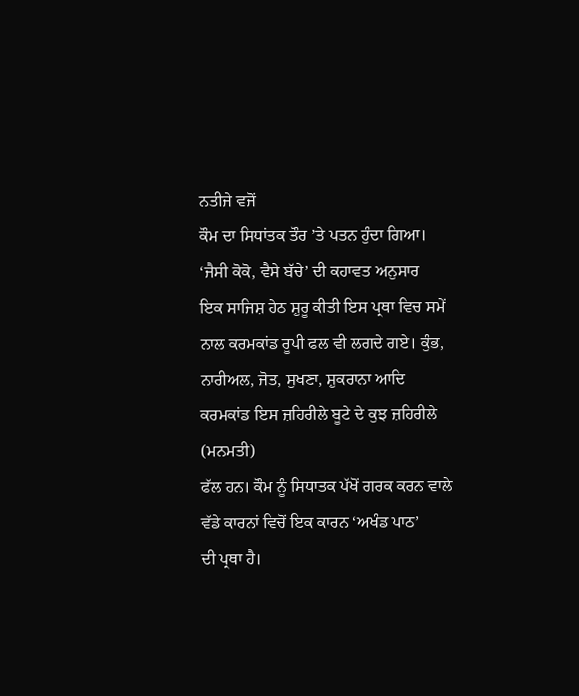ਨਤੀਜੇ ਵਜੋਂ
ਕੌਮ ਦਾ ਸਿਧਾਂਤਕ ਤੌਰ ’ਤੇ ਪਤਨ ਹੁੰਦਾ ਗਿਆ। ‘ਜੈਸੀ ਕੋਕੋ, ਵੈਸੇ ਬੱਚੇ’ ਦੀ ਕਹਾਵਤ ਅਨੁਸਾਰ
ਇਕ ਸਾਜਿਸ਼ ਹੇਠ ਸ਼ੁਰੂ ਕੀਤੀ ਇਸ ਪ੍ਰਥਾ ਵਿਚ ਸਮੇਂ ਨਾਲ ਕਰਮਕਾਂਡ ਰੂਪੀ ਫਲ ਵੀ ਲਗਦੇ ਗਏ। ਕੁੰਭ,
ਨਾਰੀਅਲ, ਜੋਤ, ਸੁਖਣਾ, ਸ਼ੁਕਰਾਨਾ ਆਦਿ ਕਰਮਕਾਂਡ ਇਸ ਜ਼ਹਿਰੀਲੇ ਬੂਟੇ ਦੇ ਕੁਝ ਜ਼ਹਿਰੀਲੇ (ਮਨਮਤੀ)
ਫੱਲ ਹਨ। ਕੌਮ ਨੂੰ ਸਿਧਾਤਕ ਪੱਖੋਂ ਗਰਕ ਕਰਨ ਵਾਲੇ ਵੱਡੇ ਕਾਰਨਾਂ ਵਿਚੋਂ ਇਕ ਕਾਰਨ ‘ਅਖੰਡ ਪਾਠ’
ਦੀ ਪ੍ਰਥਾ ਹੈ।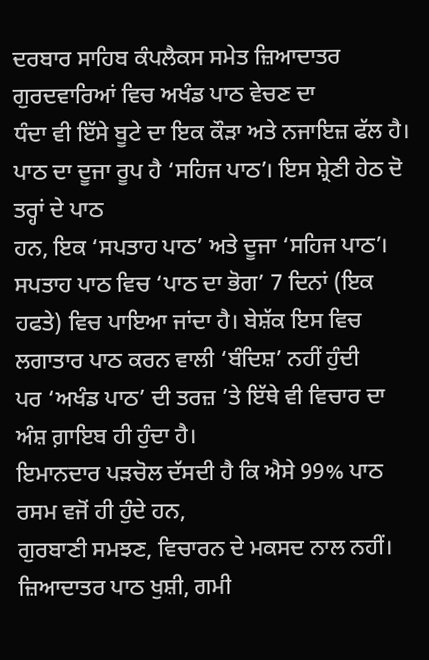ਦਰਬਾਰ ਸਾਹਿਬ ਕੰਪਲੈਕਸ ਸਮੇਤ ਜ਼ਿਆਦਾਤਰ ਗੁਰਦਵਾਰਿਆਂ ਵਿਚ ਅਖੰਡ ਪਾਠ ਵੇਚਣ ਦਾ
ਧੰਦਾ ਵੀ ਇੱਸੇ ਬੂਟੇ ਦਾ ਇਕ ਕੌੜਾ ਅਤੇ ਨਜਾਇਜ਼ ਫੱਲ ਹੈ।
ਪਾਠ ਦਾ ਦੂਜਾ ਰੂਪ ਹੈ ‘ਸਹਿਜ ਪਾਠ’। ਇਸ ਸ਼੍ਰੇਣੀ ਹੇਠ ਦੋ ਤਰ੍ਹਾਂ ਦੇ ਪਾਠ
ਹਨ, ਇਕ ‘ਸਪਤਾਹ ਪਾਠ’ ਅਤੇ ਦੂਜਾ ‘ਸਹਿਜ ਪਾਠ’। ਸਪਤਾਹ ਪਾਠ ਵਿਚ ‘ਪਾਠ ਦਾ ਭੋਗ’ 7 ਦਿਨਾਂ (ਇਕ
ਹਫਤੇ) ਵਿਚ ਪਾਇਆ ਜਾਂਦਾ ਹੈ। ਬੇਸ਼ੱਕ ਇਸ ਵਿਚ ਲਗਾਤਾਰ ਪਾਠ ਕਰਨ ਵਾਲੀ ‘ਬੰਦਿਸ਼’ ਨਹੀਂ ਹੁੰਦੀ
ਪਰ ‘ਅਖੰਡ ਪਾਠ’ ਦੀ ਤਰਜ਼ ’ਤੇ ਇੱਥੇ ਵੀ ਵਿਚਾਰ ਦਾ ਅੰਸ਼ ਗ਼ਾਇਬ ਹੀ ਹੁੰਦਾ ਹੈ।
ਇਮਾਨਦਾਰ ਪੜਚੋਲ ਦੱਸਦੀ ਹੈ ਕਿ ਐਸੇ 99% ਪਾਠ ਰਸਮ ਵਜੋਂ ਹੀ ਹੁੰਦੇ ਹਨ,
ਗੁਰਬਾਣੀ ਸਮਝਣ, ਵਿਚਾਰਨ ਦੇ ਮਕਸਦ ਨਾਲ ਨਹੀਂ।
ਜ਼ਿਆਦਾਤਰ ਪਾਠ ਖੁਸ਼ੀ, ਗਮੀ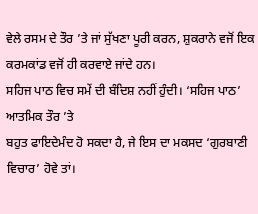ਵੇਲੇ ਰਸਮ ਦੇ ਤੌਰ ’ਤੇ ਜਾਂ ਸੁੱਖਣਾ ਪੂਰੀ ਕਰਨ, ਸ਼ੁਕਰਾਨੇ ਵਜੋਂ ਇਕ
ਕਰਮਕਾਂਡ ਵਜੋਂ ਹੀ ਕਰਵਾਏ ਜਾਂਦੇ ਹਨ।
ਸਹਿਜ ਪਾਠ ਵਿਚ ਸਮੇਂ ਦੀ ਬੰਦਿਸ਼ ਨਹੀਂ ਹੁੰਦੀ। ‘ਸਹਿਜ ਪਾਠ’ ਆਤਮਿਕ ਤੌਰ ’ਤੇ
ਬਹੁਤ ਫਾਇਦੇਮੰਦ ਹੋ ਸਕਦਾ ਹੈ, ਜੇ ਇਸ ਦਾ ਮਕਸਦ ‘ਗੁਰਬਾਣੀ ਵਿਚਾਰ’ ਹੋਵੇ ਤਾਂ।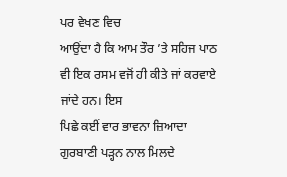ਪਰ ਵੇਖਣ ਵਿਚ
ਆਉਂਦਾ ਹੈ ਕਿ ਆਮ ਤੌਰ ’ਤੇ ਸਹਿਜ ਪਾਠ ਵੀ ਇਕ ਰਸਮ ਵਜੋਂ ਹੀ ਕੀਤੇ ਜਾਂ ਕਰਵਾਏ ਜਾਂਦੇ ਹਨ। ਇਸ
ਪਿਛੇ ਕਈਂ ਵਾਰ ਭਾਵਨਾ ਜ਼ਿਆਦਾ ਗੁਰਬਾਣੀ ਪੜ੍ਹਨ ਨਾਲ ਮਿਲਦੇ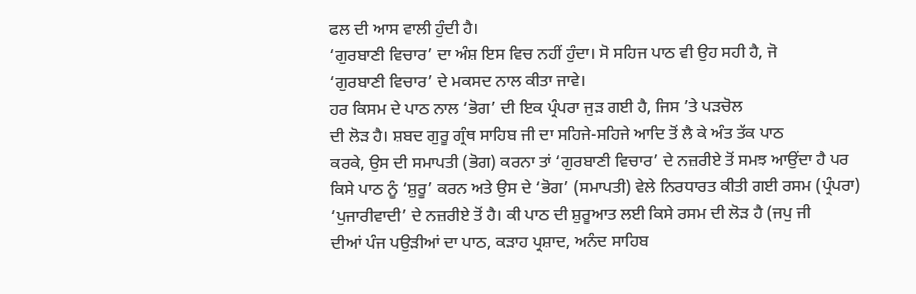ਫਲ ਦੀ ਆਸ ਵਾਲੀ ਹੁੰਦੀ ਹੈ।
‘ਗੁਰਬਾਣੀ ਵਿਚਾਰ’ ਦਾ ਅੰਸ਼ ਇਸ ਵਿਚ ਨਹੀਂ ਹੁੰਦਾ। ਸੋ ਸਹਿਜ ਪਾਠ ਵੀ ਉਹ ਸਹੀ ਹੈ, ਜੋ
‘ਗੁਰਬਾਣੀ ਵਿਚਾਰ’ ਦੇ ਮਕਸਦ ਨਾਲ ਕੀਤਾ ਜਾਵੇ।
ਹਰ ਕਿਸਮ ਦੇ ਪਾਠ ਨਾਲ ‘ਭੋਗ’ ਦੀ ਇਕ ਪ੍ਰੰਪਰਾ ਜੁੜ ਗਈ ਹੈ, ਜਿਸ ’ਤੇ ਪੜਚੋਲ
ਦੀ ਲੋੜ ਹੈ। ਸ਼ਬਦ ਗੁਰੂ ਗ੍ਰੰਥ ਸਾਹਿਬ ਜੀ ਦਾ ਸਹਿਜੇ-ਸਹਿਜੇ ਆਦਿ ਤੋਂ ਲੈ ਕੇ ਅੰਤ ਤੱਕ ਪਾਠ
ਕਰਕੇ, ਉਸ ਦੀ ਸਮਾਪਤੀ (ਭੋਗ) ਕਰਨਾ ਤਾਂ ‘ਗੁਰਬਾਣੀ ਵਿਚਾਰ’ ਦੇ ਨਜ਼ਰੀਏ ਤੋਂ ਸਮਝ ਆਉਂਦਾ ਹੈ ਪਰ
ਕਿਸੇ ਪਾਠ ਨੂੰ ‘ਸ਼ੁਰੂ’ ਕਰਨ ਅਤੇ ਉਸ ਦੇ ‘ਭੋਗ’ (ਸਮਾਪਤੀ) ਵੇਲੇ ਨਿਰਧਾਰਤ ਕੀਤੀ ਗਈ ਰਸਮ (ਪ੍ਰੰਪਰਾ)
‘ਪੁਜਾਰੀਵਾਦੀ’ ਦੇ ਨਜ਼ਰੀਏ ਤੋਂ ਹੈ। ਕੀ ਪਾਠ ਦੀ ਸ਼ੁਰੂਆਤ ਲਈ ਕਿਸੇ ਰਸਮ ਦੀ ਲੋੜ ਹੈ (ਜਪੁ ਜੀ
ਦੀਆਂ ਪੰਜ ਪਉੜੀਆਂ ਦਾ ਪਾਠ, ਕੜਾਹ ਪ੍ਰਸ਼ਾਦ, ਅਨੰਦ ਸਾਹਿਬ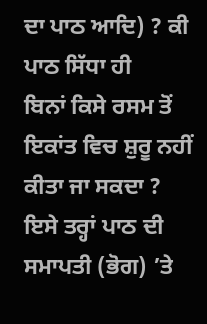ਦਾ ਪਾਠ ਆਦਿ) ? ਕੀ ਪਾਠ ਸਿੱਧਾ ਹੀ
ਬਿਨਾਂ ਕਿਸੇ ਰਸਮ ਤੋਂ ਇਕਾਂਤ ਵਿਚ ਸ਼ੁਰੂ ਨਹੀਂ ਕੀਤਾ ਜਾ ਸਕਦਾ ?
ਇਸੇ ਤਰ੍ਹਾਂ ਪਾਠ ਦੀ ਸਮਾਪਤੀ (ਭੋਗ) ’ਤੇ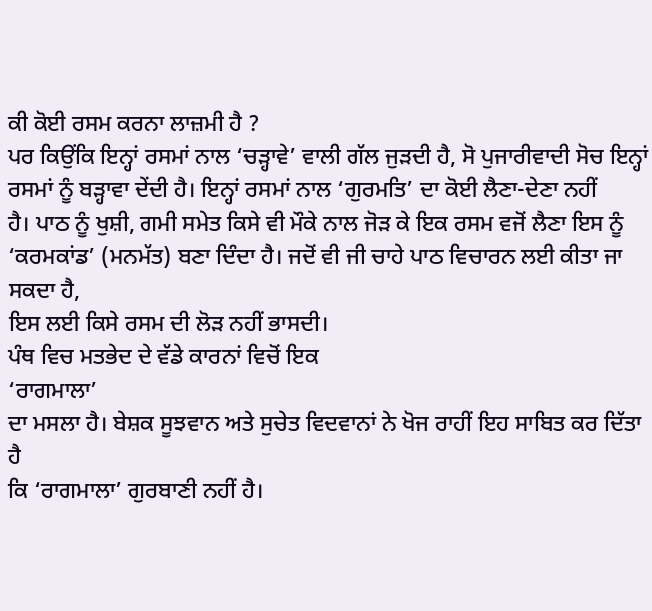ਕੀ ਕੋਈ ਰਸਮ ਕਰਨਾ ਲਾਜ਼ਮੀ ਹੈ ?
ਪਰ ਕਿਉਂਕਿ ਇਨ੍ਹਾਂ ਰਸਮਾਂ ਨਾਲ ‘ਚੜ੍ਹਾਵੇ’ ਵਾਲੀ ਗੱਲ ਜੁੜਦੀ ਹੈ, ਸੋ ਪੁਜਾਰੀਵਾਦੀ ਸੋਚ ਇਨ੍ਹਾਂ
ਰਸਮਾਂ ਨੂੰ ਬੜ੍ਹਾਵਾ ਦੇਂਦੀ ਹੈ। ਇਨ੍ਹਾਂ ਰਸਮਾਂ ਨਾਲ ‘ਗੁਰਮਤਿ’ ਦਾ ਕੋਈ ਲੈਣਾ-ਦੇਣਾ ਨਹੀਂ
ਹੈ। ਪਾਠ ਨੂੰ ਖੁਸ਼ੀ, ਗਮੀ ਸਮੇਤ ਕਿਸੇ ਵੀ ਮੌਕੇ ਨਾਲ ਜੋੜ ਕੇ ਇਕ ਰਸਮ ਵਜੋਂ ਲੈਣਾ ਇਸ ਨੂੰ
‘ਕਰਮਕਾਂਡ’ (ਮਨਮੱਤ) ਬਣਾ ਦਿੰਦਾ ਹੈ। ਜਦੋਂ ਵੀ ਜੀ ਚਾਹੇ ਪਾਠ ਵਿਚਾਰਨ ਲਈ ਕੀਤਾ ਜਾ ਸਕਦਾ ਹੈ,
ਇਸ ਲਈ ਕਿਸੇ ਰਸਮ ਦੀ ਲੋੜ ਨਹੀਂ ਭਾਸਦੀ।
ਪੰਥ ਵਿਚ ਮਤਭੇਦ ਦੇ ਵੱਡੇ ਕਾਰਨਾਂ ਵਿਚੋਂ ਇਕ
‘ਰਾਗਮਾਲਾ’
ਦਾ ਮਸਲਾ ਹੈ। ਬੇਸ਼ਕ ਸੂਝਵਾਨ ਅਤੇ ਸੁਚੇਤ ਵਿਦਵਾਨਾਂ ਨੇ ਖੋਜ ਰਾਹੀਂ ਇਹ ਸਾਬਿਤ ਕਰ ਦਿੱਤਾ ਹੈ
ਕਿ ‘ਰਾਗਮਾਲਾ’ ਗੁਰਬਾਣੀ ਨਹੀਂ ਹੈ।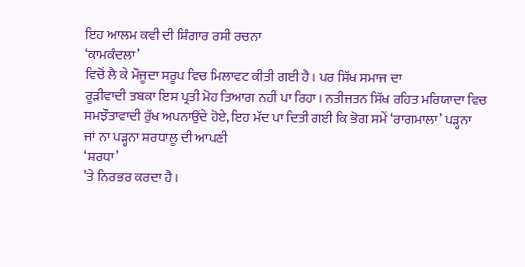ਇਹ ਆਲਮ ਕਵੀ ਦੀ ਸ਼ਿੰਗਾਰ ਰਸੀ ਰਚਨਾ
‘ਕਾਮਕੰਦਲਾ’
ਵਿਚੋਂ ਲੈ ਕੇ ਮੌਜੂਦਾ ਸਰੂਪ ਵਿਚ ਮਿਲਾਵਟ ਕੀਤੀ ਗਈ ਹੈ। ਪਰ ਸਿੱਖ ਸਮਾਜ ਦਾ
ਰੂੜੀਵਾਦੀ ਤਬਕਾ ਇਸ ਪ੍ਰਤੀ ਮੋਹ ਤਿਆਗ ਨਹੀਂ ਪਾ ਰਿਹਾ। ਨਤੀਜਤਨ ਸਿੱਖ ਰਹਿਤ ਮਰਿਯਾਦਾ ਵਿਚ
ਸਮਝੌਤਾਵਾਦੀ ਰੁੱਖ ਅਪਨਾਉਂਦੇ ਹੋਏ, ਇਹ ਮੱਦ ਪਾ ਦਿਤੀ ਗਈ ਕਿ ਭੋਗ ਸਮੇਂ ‘ਰਾਗਮਾਲਾ’ ਪੜ੍ਹਨਾ
ਜਾਂ ਨਾ ਪੜ੍ਹਨਾ ਸ਼ਰਧਾਲੂ ਦੀ ਆਪਣੀ
‘ਸ਼ਰਧਾ’
’ਤੇ ਨਿਰਭਰ ਕਰਦਾ ਹੈ।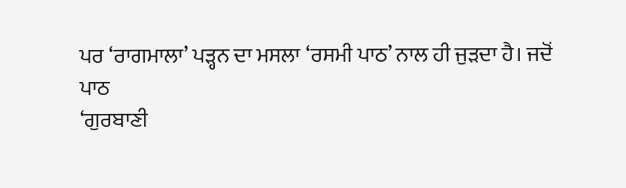ਪਰ ‘ਰਾਗਮਾਲਾ’ ਪੜ੍ਹਨ ਦਾ ਮਸਲਾ ‘ਰਸਮੀ ਪਾਠ’ ਨਾਲ ਹੀ ਜੁੜਦਾ ਹੈ। ਜਦੋਂ
ਪਾਠ
‘ਗੁਰਬਾਣੀ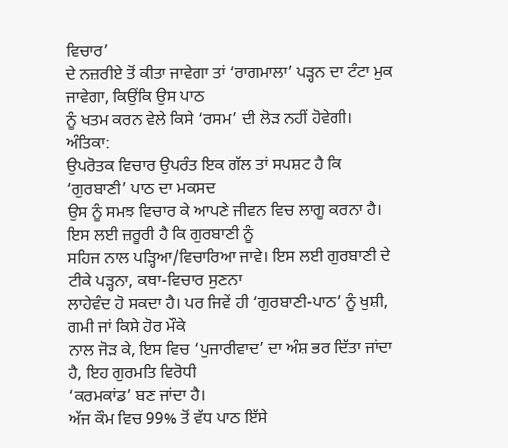ਵਿਚਾਰ’
ਦੇ ਨਜ਼ਰੀਏ ਤੋਂ ਕੀਤਾ ਜਾਵੇਗਾ ਤਾਂ ‘ਰਾਗਮਾਲਾ’ ਪੜ੍ਹਨ ਦਾ ਟੰਟਾ ਮੁਕ ਜਾਵੇਗਾ, ਕਿਉਂਕਿ ਉਸ ਪਾਠ
ਨੂੰ ਖਤਮ ਕਰਨ ਵੇਲੇ ਕਿਸੇ ‘ਰਸਮ’ ਦੀ ਲੋੜ ਨਹੀਂ ਹੋਵੇਗੀ।
ਅੰਤਿਕਾ:
ਉਪਰੋਤਕ ਵਿਚਾਰ ਉਪਰੰਤ ਇਕ ਗੱਲ ਤਾਂ ਸਪਸ਼ਟ ਹੈ ਕਿ ‘ਗੁਰਬਾਣੀ’ ਪਾਠ ਦਾ ਮਕਸਦ
ਉਸ ਨੂੰ ਸਮਝ ਵਿਚਾਰ ਕੇ ਆਪਣੇ ਜੀਵਨ ਵਿਚ ਲਾਗੂ ਕਰਨਾ ਹੈ। ਇਸ ਲਈ ਜ਼ਰੂਰੀ ਹੈ ਕਿ ਗੁਰਬਾਣੀ ਨੂੰ
ਸਹਿਜ ਨਾਲ ਪੜ੍ਹਿਆ/ਵਿਚਾਰਿਆ ਜਾਵੇ। ਇਸ ਲਈ ਗੁਰਬਾਣੀ ਦੇ ਟੀਕੇ ਪੜ੍ਹਨਾ, ਕਥਾ-ਵਿਚਾਰ ਸੁਣਨਾ
ਲਾਹੇਵੰਦ ਹੋ ਸਕਦਾ ਹੈ। ਪਰ ਜਿਵੇਂ ਹੀ ‘ਗੁਰਬਾਣੀ-ਪਾਠ’ ਨੂੰ ਖੁਸ਼ੀ, ਗਮੀ ਜਾਂ ਕਿਸੇ ਹੋਰ ਮੌਕੇ
ਨਾਲ ਜੋੜ ਕੇ, ਇਸ ਵਿਚ ‘ਪੁਜਾਰੀਵਾਦ’ ਦਾ ਅੰਸ਼ ਭਰ ਦਿੱਤਾ ਜਾਂਦਾ ਹੈ, ਇਹ ਗੁਰਮਤਿ ਵਿਰੋਧੀ
‘ਕਰਮਕਾਂਡ’ ਬਣ ਜਾਂਦਾ ਹੈ।
ਅੱਜ ਕੌਮ ਵਿਚ 99% ਤੋਂ ਵੱਧ ਪਾਠ ਇੱਸੇ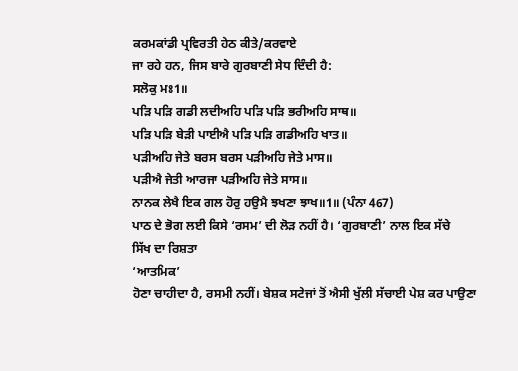ਕਰਮਕਾਂਡੀ ਪ੍ਰਵਿਰਤੀ ਹੇਠ ਕੀਤੇ/ਕਰਵਾਏ
ਜਾ ਰਹੇ ਹਨ, ਜਿਸ ਬਾਰੇ ਗੁਰਬਾਣੀ ਸੇਧ ਦਿੰਦੀ ਹੈ:
ਸਲੋਕੁ ਮਃ1॥
ਪੜਿ ਪੜਿ ਗਡੀ ਲਦੀਅਹਿ ਪੜਿ ਪੜਿ ਭਰੀਅਹਿ ਸਾਥ॥
ਪੜਿ ਪੜਿ ਬੇੜੀ ਪਾਈਐ ਪੜਿ ਪੜਿ ਗਡੀਅਹਿ ਖਾਤ॥
ਪੜੀਅਹਿ ਜੇਤੇ ਬਰਸ ਬਰਸ ਪੜੀਅਹਿ ਜੇਤੇ ਮਾਸ॥
ਪੜੀਐ ਜੇਤੀ ਆਰਜਾ ਪੜੀਅਹਿ ਜੇਤੇ ਸਾਸ॥
ਨਾਨਕ ਲੇਖੈ ਇਕ ਗਲ ਹੋਰੁ ਹਉਮੈ ਝਖਣਾ ਝਾਖ॥1॥ (ਪੰਨਾ 467)
ਪਾਠ ਦੇ ਭੋਗ ਲਈ ਕਿਸੇ ‘ਰਸਮ’ ਦੀ ਲੋੜ ਨਹੀਂ ਹੈ। ‘ਗੁਰਬਾਣੀ’ ਨਾਲ ਇਕ ਸੱਚੇ
ਸਿੱਖ ਦਾ ਰਿਸ਼ਤਾ
‘ਆਤਮਿਕ’
ਹੋਣਾ ਚਾਹੀਦਾ ਹੈ, ਰਸਮੀ ਨਹੀਂ। ਬੇਸ਼ਕ ਸਟੇਜਾਂ ਤੋਂ ਐਸੀ ਖੁੱਲੀ ਸੱਚਾਈ ਪੇਸ਼ ਕਰ ਪਾਉਣਾ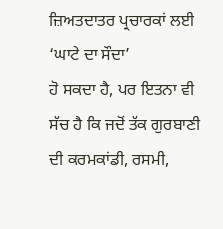ਜ਼ਿਅਤਦਾਤਰ ਪ੍ਰਚਾਰਕਾਂ ਲਈ
‘ਘਾਟੇ ਦਾ ਸੌਦਾ’
ਹੋ ਸਕਦਾ ਹੈ, ਪਰ ਇਤਨਾ ਵੀ ਸੱਚ ਹੈ ਕਿ ਜਦੋਂ ਤੱਕ ਗੁਰਬਾਣੀ ਦੀ ਕਰਮਕਾਂਡੀ, ਰਸਮੀ,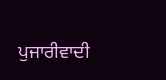ਪੁਜਾਰੀਵਾਦੀ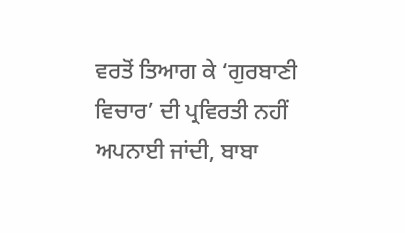ਵਰਤੋਂ ਤਿਆਗ ਕੇ ‘ਗੁਰਬਾਣੀ ਵਿਚਾਰ’ ਦੀ ਪ੍ਰਵਿਰਤੀ ਨਹੀਂ ਅਪਨਾਈ ਜਾਂਦੀ, ਬਾਬਾ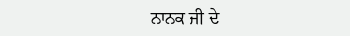ਨਾਨਕ ਜੀ ਦੇ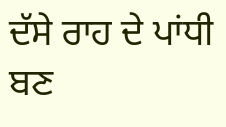ਦੱਸੇ ਰਾਹ ਦੇ ਪਾਂਧੀ ਬਣ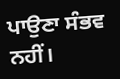ਪਾਉਣਾ ਸੰਭਵ ਨਹੀਂ।